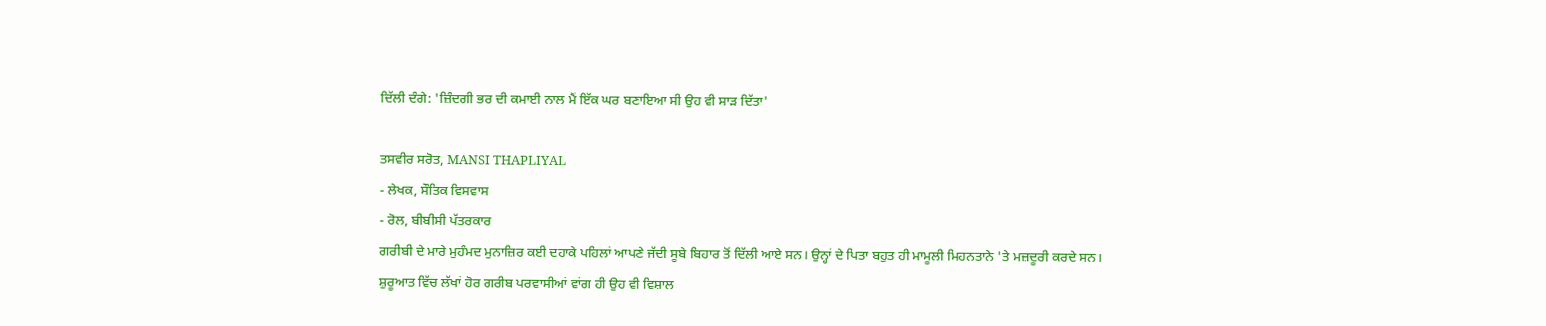ਦਿੱਲੀ ਦੰਗੇ: 'ਜ਼ਿੰਦਗੀ ਭਰ ਦੀ ਕਮਾਈ ਨਾਲ ਮੈਂ ਇੱਕ ਘਰ ਬਣਾਇਆ ਸੀ ਉਹ ਵੀ ਸਾੜ ਦਿੱਤਾ'

ਤਸਵੀਰ ਸਰੋਤ, MANSI THAPLIYAL
- ਲੇਖਕ, ਸੌਤਿਕ ਵਿਸਵਾਸ
- ਰੋਲ, ਬੀਬੀਸੀ ਪੱਤਰਕਾਰ
ਗਰੀਬੀ ਦੇ ਮਾਰੇ ਮੁਹੰਮਦ ਮੁਨਾਜ਼ਿਰ ਕਈ ਦਹਾਕੇ ਪਹਿਲਾਂ ਆਪਣੇ ਜੱਦੀ ਸੂਬੇ ਬਿਹਾਰ ਤੋਂ ਦਿੱਲੀ ਆਏ ਸਨ। ਉਨ੍ਹਾਂ ਦੇ ਪਿਤਾ ਬਹੁਤ ਹੀ ਮਾਮੂਲੀ ਮਿਹਨਤਾਨੇ 'ਤੇ ਮਜ਼ਦੂਰੀ ਕਰਦੇ ਸਨ।
ਸ਼ੁਰੂਆਤ ਵਿੱਚ ਲੱਖਾਂ ਹੋਰ ਗਰੀਬ ਪਰਵਾਸੀਆਂ ਵਾਂਗ ਹੀ ਉਹ ਵੀ ਵਿਸ਼ਾਲ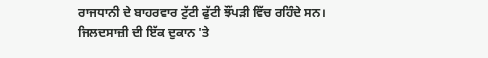ਰਾਜਧਾਨੀ ਦੇ ਬਾਹਰਵਾਰ ਟੁੱਟੀ ਫੁੱਟੀ ਝੌਂਪੜੀ ਵਿੱਚ ਰਹਿੰਦੇ ਸਨ।
ਜਿਲਦਸਾਜ਼ੀ ਦੀ ਇੱਕ ਦੁਕਾਨ 'ਤੇ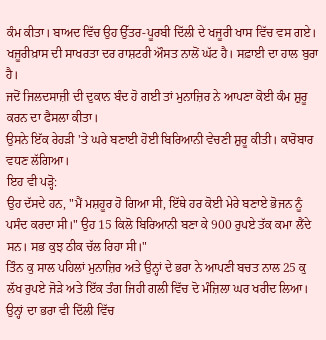ਕੰਮ ਕੀਤਾ। ਬਾਅਦ ਵਿੱਚ ਉਹ ਉੱਤਰ-ਪੂਰਬੀ ਦਿੱਲੀ ਦੇ ਖਜੂਰੀ ਖਾਸ ਵਿੱਚ ਵਸ ਗਏ।
ਖਜੂਰੀਖ਼ਾਸ ਦੀ ਸਾਖਰਤਾ ਦਰ ਰਾਸ਼ਟਰੀ ਔਸਤ ਨਾਲੋਂ ਘੱਟ ਹੈ। ਸਫ਼ਾਈ ਦਾ ਹਾਲ ਬੁਰਾ ਹੈ।
ਜਦੋਂ ਜਿਲਦਸਾਜ਼ੀ ਦੀ ਦੁਕਾਨ ਬੰਦ ਹੋ ਗਈ ਤਾਂ ਮੁਨਾਜ਼ਿਰ ਨੇ ਆਪਣਾ ਕੋਈ ਕੰਮ ਸ਼ੁਰੂ ਕਰਨ ਦਾ ਫੈਸਲਾ ਕੀਤਾ।
ਉਸਨੇ ਇੱਕ ਰੇਹੜੀ 'ਤੇ ਘਰੇ ਬਣਾਈ ਹੋਈ ਬਿਰਿਆਨੀ ਵੇਚਣੀ ਸ਼ੁਰੂ ਕੀਤੀ। ਕਾਰੋਬਾਰ ਵਧਣ ਲੱਗਿਆ।
ਇਹ ਵੀ ਪੜ੍ਹੋ:
ਉਹ ਦੱਸਦੇ ਹਨ, "ਮੈਂ ਮਸ਼ਹੂਰ ਹੋ ਗਿਆ ਸੀ, ਇੱਥੇ ਹਰ ਕੋਈ ਮੇਰੇ ਬਣਾਏ ਭੋਜਨ ਨੂੰ ਪਸੰਦ ਕਰਦਾ ਸੀ।" ਉਹ 15 ਕਿਲੋ ਬਿਰਿਆਨੀ ਬਣਾ ਕੇ 900 ਰੁਪਏ ਤੱਕ ਕਮਾ ਲੈਂਦੇ ਸਨ। ਸਭ ਕੁਝ ਠੀਕ ਚੱਲ ਰਿਹਾ ਸੀ।"
ਤਿੰਨ ਕੁ ਸਾਲ ਪਹਿਲਾਂ ਮੁਨਾਜ਼ਿਰ ਅਤੇ ਉਨ੍ਹਾਂ ਦੇ ਭਰਾ ਨੇ ਆਪਣੀ ਬਚਤ ਨਾਲ 25 ਕੁ ਲੱਖ ਰੁਪਏ ਜੋੜੇ ਅਤੇ ਇੱਕ ਤੰਗ ਜਿਹੀ ਗਲੀ ਵਿੱਚ ਦੋ ਮੰਜ਼ਿਲਾ ਘਰ ਖਰੀਦ ਲਿਆ। ਉਨ੍ਹਾਂ ਦਾ ਭਰਾ ਵੀ ਦਿੱਲੀ ਵਿੱਚ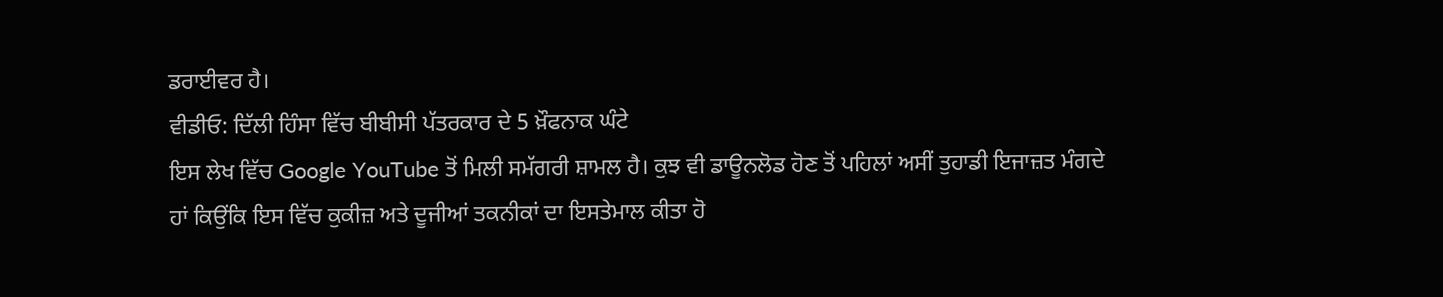ਡਰਾਈਵਰ ਹੈ।
ਵੀਡੀਓ: ਦਿੱਲੀ ਹਿੰਸਾ ਵਿੱਚ ਬੀਬੀਸੀ ਪੱਤਰਕਾਰ ਦੇ 5 ਖ਼ੌਫਨਾਕ ਘੰਟੇ
ਇਸ ਲੇਖ ਵਿੱਚ Google YouTube ਤੋਂ ਮਿਲੀ ਸਮੱਗਰੀ ਸ਼ਾਮਲ ਹੈ। ਕੁਝ ਵੀ ਡਾਊਨਲੋਡ ਹੋਣ ਤੋਂ ਪਹਿਲਾਂ ਅਸੀਂ ਤੁਹਾਡੀ ਇਜਾਜ਼ਤ ਮੰਗਦੇ ਹਾਂ ਕਿਉਂਕਿ ਇਸ ਵਿੱਚ ਕੁਕੀਜ਼ ਅਤੇ ਦੂਜੀਆਂ ਤਕਨੀਕਾਂ ਦਾ ਇਸਤੇਮਾਲ ਕੀਤਾ ਹੋ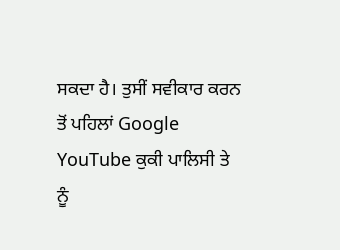ਸਕਦਾ ਹੈ। ਤੁਸੀਂ ਸਵੀਕਾਰ ਕਰਨ ਤੋਂ ਪਹਿਲਾਂ Google YouTube ਕੁਕੀ ਪਾਲਿਸੀ ਤੇ ਨੂੰ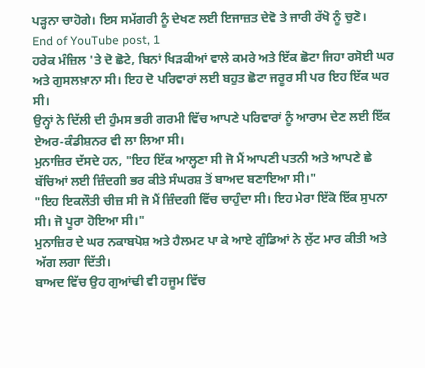ਪੜ੍ਹਨਾ ਚਾਹੋਗੇ। ਇਸ ਸਮੱਗਰੀ ਨੂੰ ਦੇਖਣ ਲਈ ਇਜਾਜ਼ਤ ਦੇਵੋ ਤੇ ਜਾਰੀ ਰੱਖੋ ਨੂੰ ਚੁਣੋ।
End of YouTube post, 1
ਹਰੇਕ ਮੰਜ਼ਿਲ 'ਤੇ ਦੋ ਛੋਟੇ, ਬਿਨਾਂ ਖਿੜਕੀਆਂ ਵਾਲੇ ਕਮਰੇ ਅਤੇ ਇੱਕ ਛੋਟਾ ਜਿਹਾ ਰਸੋਈ ਘਰ ਅਤੇ ਗੁਸਲਖ਼ਾਨਾ ਸੀ। ਇਹ ਦੋ ਪਰਿਵਾਰਾਂ ਲਈ ਬਹੁਤ ਛੋਟਾ ਜਰੂਰ ਸੀ ਪਰ ਇਹ ਇੱਕ ਘਰ ਸੀ।
ਉਨ੍ਹਾਂ ਨੇ ਦਿੱਲੀ ਦੀ ਹੁੰਮਸ ਭਰੀ ਗਰਮੀ ਵਿੱਚ ਆਪਣੇ ਪਰਿਵਾਰਾਂ ਨੂੰ ਆਰਾਮ ਦੇਣ ਲਈ ਇੱਕ ਏਅਰ-ਕੰਡੀਸ਼ਨਰ ਵੀ ਲਾ ਲਿਆ ਸੀ।
ਮੁਨਾਜ਼ਿਰ ਦੱਸਦੇ ਹਨ, "ਇਹ ਇੱਕ ਆਲ੍ਹਣਾ ਸੀ ਜੋ ਮੈਂ ਆਪਣੀ ਪਤਨੀ ਅਤੇ ਆਪਣੇ ਛੇ ਬੱਚਿਆਂ ਲਈ ਜ਼ਿੰਦਗੀ ਭਰ ਕੀਤੇ ਸੰਘਰਸ਼ ਤੋਂ ਬਾਅਦ ਬਣਾਇਆ ਸੀ।"
"ਇਹ ਇਕਲੌਤੀ ਚੀਜ਼ ਸੀ ਜੋ ਮੈਂ ਜ਼ਿੰਦਗੀ ਵਿੱਚ ਚਾਹੁੰਦਾ ਸੀ। ਇਹ ਮੇਰਾ ਇੱਕੋ ਇੱਕ ਸੁਪਨਾ ਸੀ। ਜੋ ਪੂਰਾ ਹੋਇਆ ਸੀ।"
ਮੁਨਾਜ਼ਿਰ ਦੇ ਘਰ ਨਕਾਬਪੋਸ਼ ਅਤੇ ਹੈਲਮਟ ਪਾ ਕੇ ਆਏ ਗੁੰਡਿਆਂ ਨੇ ਲੁੱਟ ਮਾਰ ਕੀਤੀ ਅਤੇ ਅੱਗ ਲਗਾ ਦਿੱਤੀ।
ਬਾਅਦ ਵਿੱਚ ਉਹ ਗੁਆਂਢੀ ਵੀ ਹਜੂਮ ਵਿੱਚ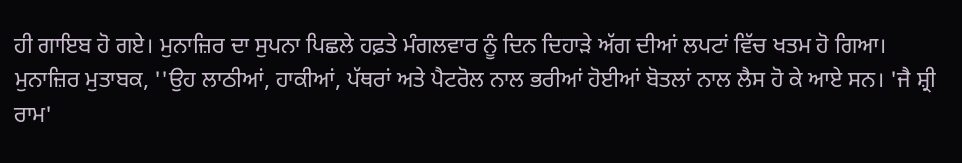ਹੀ ਗਾਇਬ ਹੋ ਗਏ। ਮੁਨਾਜ਼ਿਰ ਦਾ ਸੁਪਨਾ ਪਿਛਲੇ ਹਫ਼ਤੇ ਮੰਗਲਵਾਰ ਨੂੰ ਦਿਨ ਦਿਹਾੜੇ ਅੱਗ ਦੀਆਂ ਲਪਟਾਂ ਵਿੱਚ ਖਤਮ ਹੋ ਗਿਆ।
ਮੁਨਾਜ਼ਿਰ ਮੁਤਾਬਕ, ''ਉਹ ਲਾਠੀਆਂ, ਹਾਕੀਆਂ, ਪੱਥਰਾਂ ਅਤੇ ਪੈਟਰੋਲ ਨਾਲ ਭਰੀਆਂ ਹੋਈਆਂ ਬੋਤਲਾਂ ਨਾਲ ਲੈਸ ਹੋ ਕੇ ਆਏ ਸਨ। 'ਜੈ ਸ਼੍ਰੀ ਰਾਮ'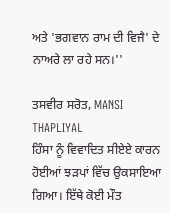ਅਤੇ 'ਭਗਵਾਨ ਰਾਮ ਦੀ ਵਿਜੈ' ਦੇ ਨਾਅਰੇ ਲਾ ਰਹੇ ਸਨ।''

ਤਸਵੀਰ ਸਰੋਤ, MANSI THAPLIYAL
ਹਿੰਸਾ ਨੂੰ ਵਿਵਾਦਿਤ ਸੀਏਏ ਕਾਰਨ ਹੋਈਆਂ ਝੜਪਾਂ ਵਿੱਚ ਉਕਸਾਇਆ ਗਿਆ। ਇੱਥੇ ਕੋਈ ਮੌਤ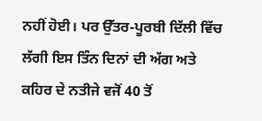ਨਹੀਂ ਹੋਈ। ਪਰ ਉੱਤਰ-ਪੂਰਬੀ ਦਿੱਲੀ ਵਿੱਚ ਲੱਗੀ ਇਸ ਤਿੰਨ ਦਿਨਾਂ ਦੀ ਅੱਗ ਅਤੇ ਕਹਿਰ ਦੇ ਨਤੀਜੇ ਵਜੋਂ 40 ਤੋਂ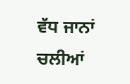ਵੱਧ ਜਾਨਾਂ ਚਲੀਆਂ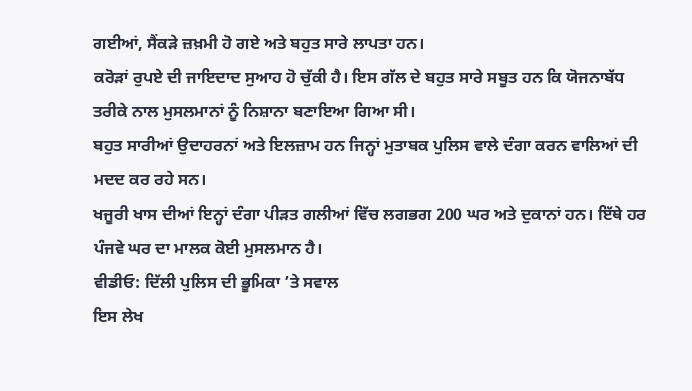ਗਈਆਂ, ਸੈਂਕੜੇ ਜ਼ਖ਼ਮੀ ਹੋ ਗਏ ਅਤੇ ਬਹੁਤ ਸਾਰੇ ਲਾਪਤਾ ਹਨ।
ਕਰੋੜਾਂ ਰੁਪਏ ਦੀ ਜਾਇਦਾਦ ਸੁਆਹ ਹੋ ਚੁੱਕੀ ਹੈ। ਇਸ ਗੱਲ ਦੇ ਬਹੁਤ ਸਾਰੇ ਸਬੂਤ ਹਨ ਕਿ ਯੋਜਨਾਬੱਧ ਤਰੀਕੇ ਨਾਲ ਮੁਸਲਮਾਨਾਂ ਨੂੰ ਨਿਸ਼ਾਨਾ ਬਣਾਇਆ ਗਿਆ ਸੀ।
ਬਹੁਤ ਸਾਰੀਆਂ ਉਦਾਹਰਨਾਂ ਅਤੇ ਇਲਜ਼ਾਮ ਹਨ ਜਿਨ੍ਹਾਂ ਮੁਤਾਬਕ ਪੁਲਿਸ ਵਾਲੇ ਦੰਗਾ ਕਰਨ ਵਾਲਿਆਂ ਦੀ ਮਦਦ ਕਰ ਰਹੇ ਸਨ।
ਖਜੂਰੀ ਖਾਸ ਦੀਆਂ ਇਨ੍ਹਾਂ ਦੰਗਾ ਪੀੜਤ ਗਲੀਆਂ ਵਿੱਚ ਲਗਭਗ 200 ਘਰ ਅਤੇ ਦੁਕਾਨਾਂ ਹਨ। ਇੱਥੇ ਹਰ ਪੰਜਵੇ ਘਰ ਦਾ ਮਾਲਕ ਕੋਈ ਮੁਸਲਮਾਨ ਹੈ।
ਵੀਡੀਓ: ਦਿੱਲੀ ਪੁਲਿਸ ਦੀ ਭੂਮਿਕਾ ’ਤੇ ਸਵਾਲ
ਇਸ ਲੇਖ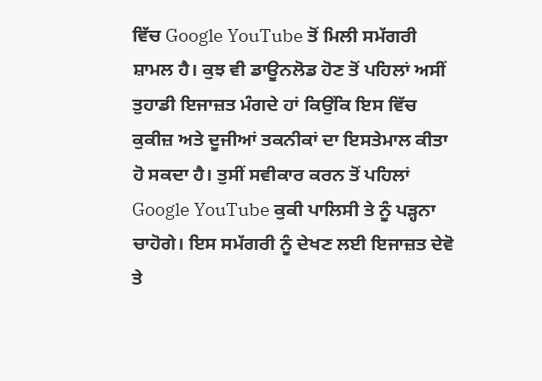ਵਿੱਚ Google YouTube ਤੋਂ ਮਿਲੀ ਸਮੱਗਰੀ ਸ਼ਾਮਲ ਹੈ। ਕੁਝ ਵੀ ਡਾਊਨਲੋਡ ਹੋਣ ਤੋਂ ਪਹਿਲਾਂ ਅਸੀਂ ਤੁਹਾਡੀ ਇਜਾਜ਼ਤ ਮੰਗਦੇ ਹਾਂ ਕਿਉਂਕਿ ਇਸ ਵਿੱਚ ਕੁਕੀਜ਼ ਅਤੇ ਦੂਜੀਆਂ ਤਕਨੀਕਾਂ ਦਾ ਇਸਤੇਮਾਲ ਕੀਤਾ ਹੋ ਸਕਦਾ ਹੈ। ਤੁਸੀਂ ਸਵੀਕਾਰ ਕਰਨ ਤੋਂ ਪਹਿਲਾਂ Google YouTube ਕੁਕੀ ਪਾਲਿਸੀ ਤੇ ਨੂੰ ਪੜ੍ਹਨਾ ਚਾਹੋਗੇ। ਇਸ ਸਮੱਗਰੀ ਨੂੰ ਦੇਖਣ ਲਈ ਇਜਾਜ਼ਤ ਦੇਵੋ ਤੇ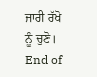ਜਾਰੀ ਰੱਖੋ ਨੂੰ ਚੁਣੋ।
End of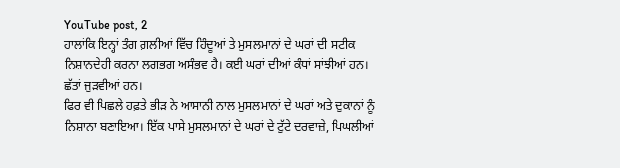YouTube post, 2
ਹਾਲਾਂਕਿ ਇਨ੍ਹਾਂ ਤੰਗ ਗ਼ਲੀਆਂ ਵਿੱਚ ਹਿੰਦੂਆਂ ਤੇ ਮੁਸਲਮਾਨਾਂ ਦੇ ਘਰਾਂ ਦੀ ਸਟੀਕ ਨਿਸ਼ਾਨਦੇਹੀ ਕਰਨਾ ਲਗਭਗ ਅਸੰਭਵ ਹੈ। ਕਈ ਘਰਾਂ ਦੀਆਂ ਕੰਧਾਂ ਸਾਂਝੀਆਂ ਹਨ। ਛੱਤਾਂ ਜੁੜਵੀਆਂ ਹਨ।
ਫਿਰ ਵੀ ਪਿਛਲੇ ਹਫ਼ਤੇ ਭੀੜ ਨੇ ਆਸਾਨੀ ਨਾਲ ਮੁਸਲਮਾਨਾਂ ਦੇ ਘਰਾਂ ਅਤੇ ਦੁਕਾਨਾਂ ਨੂੰ ਨਿਸ਼ਾਨਾ ਬਣਾਇਆ। ਇੱਕ ਪਾਸੇ ਮੁਸਲਮਾਨਾਂ ਦੇ ਘਰਾਂ ਦੇ ਟੁੱਟੇ ਦਰਵਾਜ਼ੇ, ਪਿਘਲੀਆਂ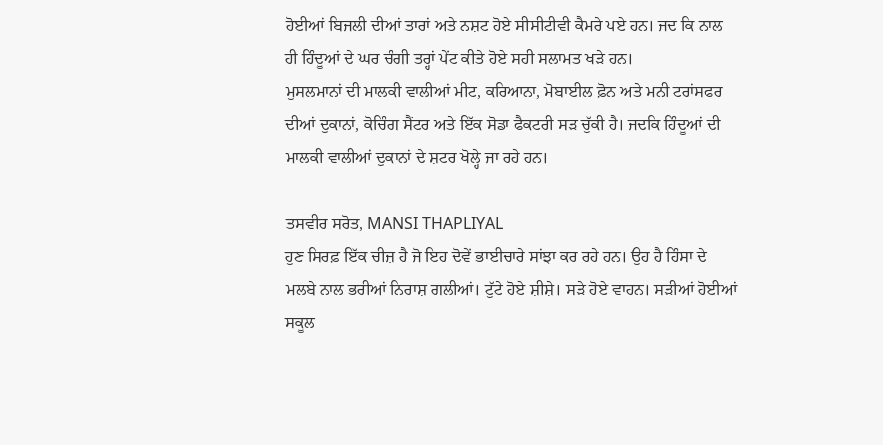ਹੋਈਆਂ ਬਿਜਲੀ ਦੀਆਂ ਤਾਰਾਂ ਅਤੇ ਨਸ਼ਟ ਹੋਏ ਸੀਸੀਟੀਵੀ ਕੈਮਰੇ ਪਏ ਹਨ। ਜਦ ਕਿ ਨਾਲ ਹੀ ਹਿੰਦੂਆਂ ਦੇ ਘਰ ਚੰਗੀ ਤਰ੍ਹਾਂ ਪੇਂਟ ਕੀਤੇ ਹੋਏ ਸਹੀ ਸਲਾਮਤ ਖੜੇ ਹਨ।
ਮੁਸਲਮਾਨਾਂ ਦੀ ਮਾਲਕੀ ਵਾਲੀਆਂ ਮੀਟ, ਕਰਿਆਨਾ, ਮੋਬਾਈਲ ਫ਼ੋਨ ਅਤੇ ਮਨੀ ਟਰਾਂਸਫਰ ਦੀਆਂ ਦੁਕਾਨਾਂ, ਕੋਚਿੰਗ ਸੈਂਟਰ ਅਤੇ ਇੱਕ ਸੋਡਾ ਫੈਕਟਰੀ ਸੜ ਚੁੱਕੀ ਹੈ। ਜਦਕਿ ਹਿੰਦੂਆਂ ਦੀ ਮਾਲਕੀ ਵਾਲੀਆਂ ਦੁਕਾਨਾਂ ਦੇ ਸ਼ਟਰ ਖੋਲ੍ਹੇ ਜਾ ਰਹੇ ਹਨ।

ਤਸਵੀਰ ਸਰੋਤ, MANSI THAPLIYAL
ਹੁਣ ਸਿਰਫ਼ ਇੱਕ ਚੀਜ਼ ਹੈ ਜੋ ਇਹ ਦੋਵੇਂ ਭਾਈਚਾਰੇ ਸਾਂਝਾ ਕਰ ਰਹੇ ਹਨ। ਉਹ ਹੈ ਹਿੰਸਾ ਦੇ ਮਲਬੇ ਨਾਲ ਭਰੀਆਂ ਨਿਰਾਸ਼ ਗਲੀਆਂ। ਟੁੱਟੇ ਹੋਏ ਸ਼ੀਸ਼ੇ। ਸੜੇ ਹੋਏ ਵਾਹਨ। ਸੜੀਆਂ ਹੋਈਆਂ ਸਕੂਲ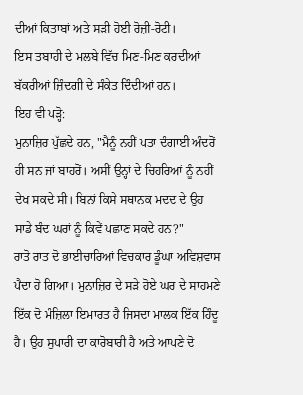ਦੀਆਂ ਕਿਤਾਬਾਂ ਅਤੇ ਸੜੀ ਹੋਈ ਰੋਜ਼ੀ-ਰੋਟੀ।
ਇਸ ਤਬਾਹੀ ਦੇ ਮਲਬੇ ਵਿੱਚ ਮਿਣ-ਮਿਣ ਕਰਦੀਆਂ ਬੱਕਰੀਆਂ ਜ਼ਿੰਦਗੀ ਦੇ ਸੰਕੇਤ ਦਿੰਦੀਆਂ ਹਨ।
ਇਹ ਵੀ ਪੜ੍ਹੋ:
ਮੁਨਾਜ਼ਿਰ ਪੁੱਛਦੇ ਹਨ, "ਮੈਨੂੰ ਨਹੀਂ ਪਤਾ ਦੰਗਾਈ ਅੰਦਰੋਂ ਹੀ ਸਨ ਜਾਂ ਬਾਹਰੋਂ। ਅਸੀਂ ਉਨ੍ਹਾਂ ਦੇ ਚਿਹਰਿਆਂ ਨੂੰ ਨਹੀਂ ਦੇਖ ਸਕਦੇ ਸੀ। ਬਿਨਾਂ ਕਿਸੇ ਸਥਾਨਕ ਮਦਦ ਦੇ ਉਹ ਸਾਡੇ ਬੰਦ ਘਰਾਂ ਨੂੰ ਕਿਵੇਂ ਪਛਾਣ ਸਕਦੇ ਹਨ?"
ਰਾਤੋ ਰਾਤ ਦੋ ਭਾਈਚਾਰਿਆਂ ਵਿਚਕਾਰ ਡੂੰਘਾ ਅਵਿਸ਼ਵਾਸ ਪੈਦਾ ਹੋ ਗਿਆ। ਮੁਨਾਜ਼ਿਰ ਦੇ ਸੜੇ ਹੋਏ ਘਰ ਦੇ ਸਾਹਮਣੇ ਇੱਕ ਦੋ ਮੰਜ਼ਿਲਾ ਇਮਾਰਤ ਹੈ ਜਿਸਦਾ ਮਾਲਕ ਇੱਕ ਹਿੰਦੂ ਹੈ। ਉਹ ਸੁਪਾਰੀ ਦਾ ਕਾਰੋਬਾਰੀ ਹੈ ਅਤੇ ਆਪਣੇ ਦੋ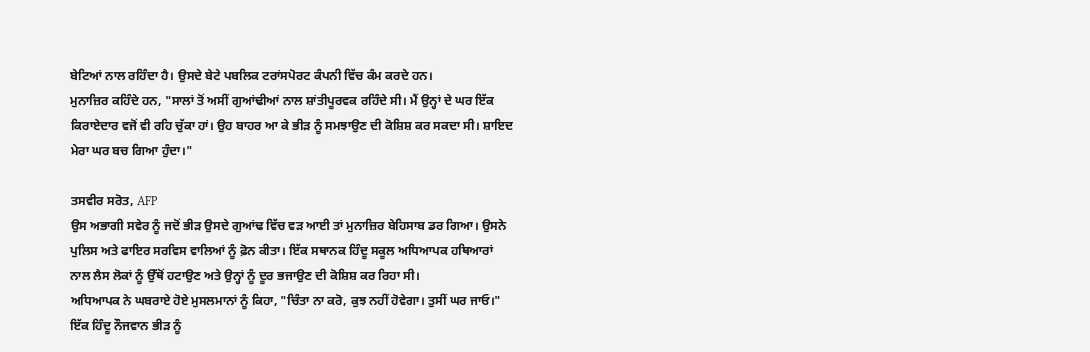ਬੇਟਿਆਂ ਨਾਲ ਰਹਿੰਦਾ ਹੈ। ਉਸਦੇ ਬੇਟੇ ਪਬਲਿਕ ਟਰਾਂਸਪੋਰਟ ਕੰਪਨੀ ਵਿੱਚ ਕੰਮ ਕਰਦੇ ਹਨ।
ਮੁਨਾਜ਼ਿਰ ਕਹਿੰਦੇ ਹਨ, "ਸਾਲਾਂ ਤੋਂ ਅਸੀਂ ਗੁਆਂਢੀਆਂ ਨਾਲ ਸ਼ਾਂਤੀਪੂਰਵਕ ਰਹਿੰਦੇ ਸੀ। ਮੈਂ ਉਨ੍ਹਾਂ ਦੇ ਘਰ ਇੱਕ ਕਿਰਾਏਦਾਰ ਵਜੋਂ ਵੀ ਰਹਿ ਚੁੱਕਾ ਹਾਂ। ਉਹ ਬਾਹਰ ਆ ਕੇ ਭੀੜ ਨੂੰ ਸਮਝਾਉਣ ਦੀ ਕੋਸ਼ਿਸ਼ ਕਰ ਸਕਦਾ ਸੀ। ਸ਼ਾਇਦ ਮੇਰਾ ਘਰ ਬਚ ਗਿਆ ਹੁੰਦਾ।"

ਤਸਵੀਰ ਸਰੋਤ, AFP
ਉਸ ਅਭਾਗੀ ਸਵੇਰ ਨੂੰ ਜਦੋਂ ਭੀੜ ਉਸਦੇ ਗੁਆਂਢ ਵਿੱਚ ਵੜ ਆਈ ਤਾਂ ਮੁਨਾਜ਼ਿਰ ਬੇਹਿਸਾਬ ਡਰ ਗਿਆ। ਉਸਨੇ ਪੁਲਿਸ ਅਤੇ ਫਾਇਰ ਸਰਵਿਸ ਵਾਲਿਆਂ ਨੂੰ ਫ਼ੋਨ ਕੀਤਾ। ਇੱਕ ਸਥਾਨਕ ਹਿੰਦੂ ਸਕੂਲ ਅਧਿਆਪਕ ਹਥਿਆਰਾਂ ਨਾਲ ਲੈਸ ਲੋਕਾਂ ਨੂੰ ਉੱਥੋਂ ਹਟਾਉਣ ਅਤੇ ਉਨ੍ਹਾਂ ਨੂੰ ਦੂਰ ਭਜਾਉਣ ਦੀ ਕੋਸ਼ਿਸ਼ ਕਰ ਰਿਹਾ ਸੀ।
ਅਧਿਆਪਕ ਨੇ ਘਬਰਾਏ ਹੋਏ ਮੁਸਲਮਾਨਾਂ ਨੂੰ ਕਿਹਾ, "ਚਿੰਤਾ ਨਾ ਕਰੋ, ਕੁਝ ਨਹੀਂ ਹੋਵੇਗਾ। ਤੁਸੀਂ ਘਰ ਜਾਓ।" ਇੱਕ ਹਿੰਦੂ ਨੌਜਵਾਨ ਭੀੜ ਨੂੰ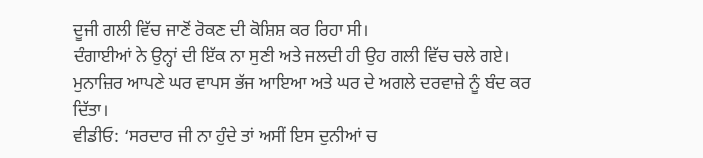ਦੂਜੀ ਗਲੀ ਵਿੱਚ ਜਾਣੋਂ ਰੋਕਣ ਦੀ ਕੋਸ਼ਿਸ਼ ਕਰ ਰਿਹਾ ਸੀ।
ਦੰਗਾਈਆਂ ਨੇ ਉਨ੍ਹਾਂ ਦੀ ਇੱਕ ਨਾ ਸੁਣੀ ਅਤੇ ਜਲਦੀ ਹੀ ਉਹ ਗਲੀ ਵਿੱਚ ਚਲੇ ਗਏ। ਮੁਨਾਜ਼ਿਰ ਆਪਣੇ ਘਰ ਵਾਪਸ ਭੱਜ ਆਇਆ ਅਤੇ ਘਰ ਦੇ ਅਗਲੇ ਦਰਵਾਜ਼ੇ ਨੂੰ ਬੰਦ ਕਰ ਦਿੱਤਾ।
ਵੀਡੀਓ: ‘ਸਰਦਾਰ ਜੀ ਨਾ ਹੁੰਦੇ ਤਾਂ ਅਸੀਂ ਇਸ ਦੁਨੀਆਂ ਚ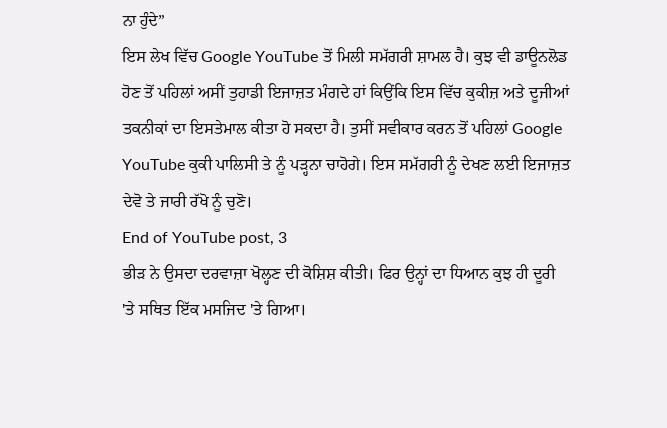ਨਾ ਹੁੰਦੇ”
ਇਸ ਲੇਖ ਵਿੱਚ Google YouTube ਤੋਂ ਮਿਲੀ ਸਮੱਗਰੀ ਸ਼ਾਮਲ ਹੈ। ਕੁਝ ਵੀ ਡਾਊਨਲੋਡ ਹੋਣ ਤੋਂ ਪਹਿਲਾਂ ਅਸੀਂ ਤੁਹਾਡੀ ਇਜਾਜ਼ਤ ਮੰਗਦੇ ਹਾਂ ਕਿਉਂਕਿ ਇਸ ਵਿੱਚ ਕੁਕੀਜ਼ ਅਤੇ ਦੂਜੀਆਂ ਤਕਨੀਕਾਂ ਦਾ ਇਸਤੇਮਾਲ ਕੀਤਾ ਹੋ ਸਕਦਾ ਹੈ। ਤੁਸੀਂ ਸਵੀਕਾਰ ਕਰਨ ਤੋਂ ਪਹਿਲਾਂ Google YouTube ਕੁਕੀ ਪਾਲਿਸੀ ਤੇ ਨੂੰ ਪੜ੍ਹਨਾ ਚਾਹੋਗੇ। ਇਸ ਸਮੱਗਰੀ ਨੂੰ ਦੇਖਣ ਲਈ ਇਜਾਜ਼ਤ ਦੇਵੋ ਤੇ ਜਾਰੀ ਰੱਖੋ ਨੂੰ ਚੁਣੋ।
End of YouTube post, 3
ਭੀੜ ਨੇ ਉਸਦਾ ਦਰਵਾਜ਼ਾ ਖੋਲ੍ਹਣ ਦੀ ਕੋਸ਼ਿਸ਼ ਕੀਤੀ। ਫਿਰ ਉਨ੍ਹਾਂ ਦਾ ਧਿਆਨ ਕੁਝ ਹੀ ਦੂਰੀ 'ਤੇ ਸਥਿਤ ਇੱਕ ਮਸਜਿਦ 'ਤੇ ਗਿਆ।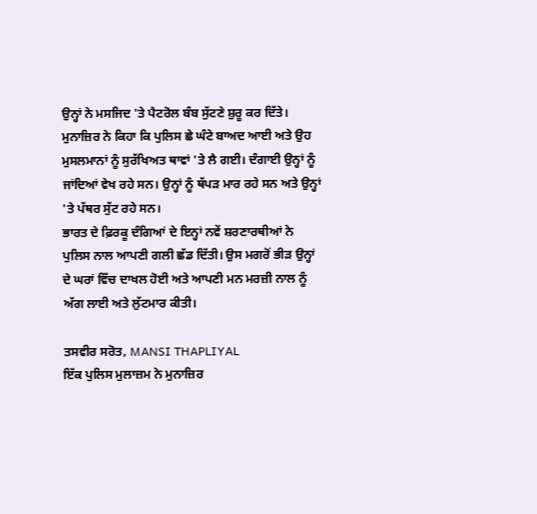ਉਨ੍ਹਾਂ ਨੇ ਮਸਜਿਦ 'ਤੇ ਪੈਟਰੋਲ ਬੰਬ ਸੁੱਟਣੇ ਸ਼ੁਰੂ ਕਰ ਦਿੱਤੇ।
ਮੁਨਾਜ਼ਿਰ ਨੇ ਕਿਹਾ ਕਿ ਪੁਲਿਸ ਛੇ ਘੰਟੇ ਬਾਅਦ ਆਈ ਅਤੇ ਉਹ ਮੁਸਲਮਾਨਾਂ ਨੂੰ ਸੁਰੱਖਿਅਤ ਥਾਵਾਂ 'ਤੇ ਲੈ ਗਈ। ਦੰਗਾਈ ਉਨ੍ਹਾਂ ਨੂੰ ਜਾਂਦਿਆਂ ਵੇਖ ਰਹੇ ਸਨ। ਉਨ੍ਹਾਂ ਨੂੰ ਥੱਪੜ ਮਾਰ ਰਹੇ ਸਨ ਅਤੇ ਉਨ੍ਹਾਂ 'ਤੇ ਪੱਥਰ ਸੁੱਟ ਰਹੇ ਸਨ।
ਭਾਰਤ ਦੇ ਫ਼ਿਰਕੂ ਦੰਗਿਆਂ ਦੇ ਇਨ੍ਹਾਂ ਨਵੇਂ ਸ਼ਰਣਾਰਥੀਆਂ ਨੇ ਪੁਲਿਸ ਨਾਲ ਆਪਣੀ ਗਲੀ ਛੱਡ ਦਿੱਤੀ। ਉਸ ਮਗਰੋਂ ਭੀੜ ਉਨ੍ਹਾਂ ਦੇ ਘਰਾਂ ਵਿੱਚ ਦਾਖਲ ਹੋਈ ਅਤੇ ਆਪਣੀ ਮਨ ਮਰਜ਼ੀ ਨਾਲ ਨੂੰ ਅੱਗ ਲਾਈ ਅਤੇ ਲੁੱਟਮਾਰ ਕੀਤੀ।

ਤਸਵੀਰ ਸਰੋਤ, MANSI THAPLIYAL
ਇੱਕ ਪੁਲਿਸ ਮੁਲਾਜ਼ਮ ਨੇ ਮੁਨਾਜ਼ਿਰ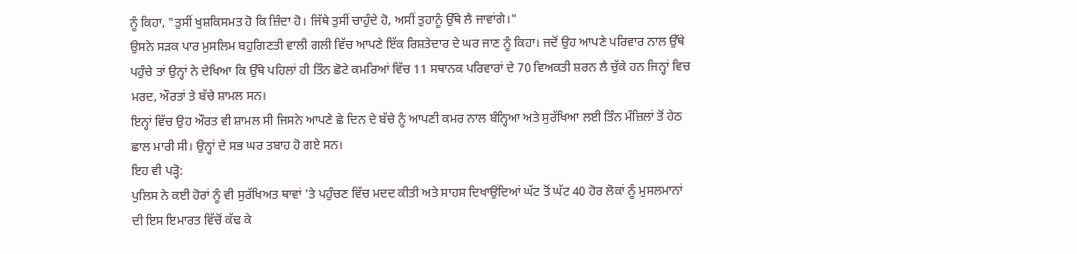ਨੂੰ ਕਿਹਾ, "ਤੁਸੀਂ ਖੁਸ਼ਕਿਸਮਤ ਹੋ ਕਿ ਜ਼ਿੰਦਾ ਹੋ। ਜਿੱਥੇ ਤੁਸੀਂ ਚਾਹੁੰਦੇ ਹੋ, ਅਸੀਂ ਤੁਹਾਨੂੰ ਉੱਥੇ ਲੈ ਜਾਵਾਂਗੇ।"
ਉਸਨੇ ਸੜਕ ਪਾਰ ਮੁਸਲਿਮ ਬਹੁਗਿਣਤੀ ਵਾਲੀ ਗਲੀ ਵਿੱਚ ਆਪਣੇ ਇੱਕ ਰਿਸ਼ਤੇਦਾਰ ਦੇ ਘਰ ਜਾਣ ਨੂੰ ਕਿਹਾ। ਜਦੋਂ ਉਹ ਆਪਣੇ ਪਰਿਵਾਰ ਨਾਲ ਉੱਥੇ ਪਹੁੰਚੇ ਤਾਂ ਉਨ੍ਹਾਂ ਨੇ ਦੇਖਿਆ ਕਿ ਉੱਥੇ ਪਹਿਲਾਂ ਹੀ ਤਿੰਨ ਛੋਟੇ ਕਮਰਿਆਂ ਵਿੱਚ 11 ਸਥਾਨਕ ਪਰਿਵਾਰਾਂ ਦੇ 70 ਵਿਅਕਤੀ ਸ਼ਰਨ ਲੈ ਚੁੱਕੇ ਹਨ ਜਿਨ੍ਹਾਂ ਵਿਚ ਮਰਦ, ਔਰਤਾਂ ਤੇ ਬੱਚੇ ਸ਼ਾਮਲ ਸਨ।
ਇਨ੍ਹਾਂ ਵਿੱਚ ਉਹ ਔਰਤ ਵੀ ਸ਼ਾਮਲ ਸੀ ਜਿਸਨੇ ਆਪਣੇ ਛੇ ਦਿਨ ਦੇ ਬੱਚੇ ਨੂੰ ਆਪਣੀ ਕਮਰ ਨਾਲ ਬੰਨ੍ਹਿਆ ਅਤੇ ਸੁਰੱਖਿਆ ਲਈ ਤਿੰਨ ਮੰਜ਼ਿਲਾਂ ਤੋਂ ਹੇਠ ਛਾਲ ਮਾਰੀ ਸੀ। ਉਨ੍ਹਾਂ ਦੇ ਸਭ ਘਰ ਤਬਾਹ ਹੋ ਗਏ ਸਨ।
ਇਹ ਵੀ ਪੜ੍ਹੋ:
ਪੁਲਿਸ ਨੇ ਕਈ ਹੋਰਾਂ ਨੂੰ ਵੀ ਸੁਰੱਖਿਅਤ ਥਾਵਾਂ 'ਤੇ ਪਹੁੰਚਣ ਵਿੱਚ ਮਦਦ ਕੀਤੀ ਅਤੇ ਸਾਹਸ ਦਿਖਾਉਂਦਿਆਂ ਘੱਟ ਤੋਂ ਘੱਟ 40 ਹੋਰ ਲੋਕਾਂ ਨੂੰ ਮੁਸਲਮਾਨਾਂ ਦੀ ਇਸ ਇਮਾਰਤ ਵਿੱਚੋਂ ਕੱਢ ਕੇ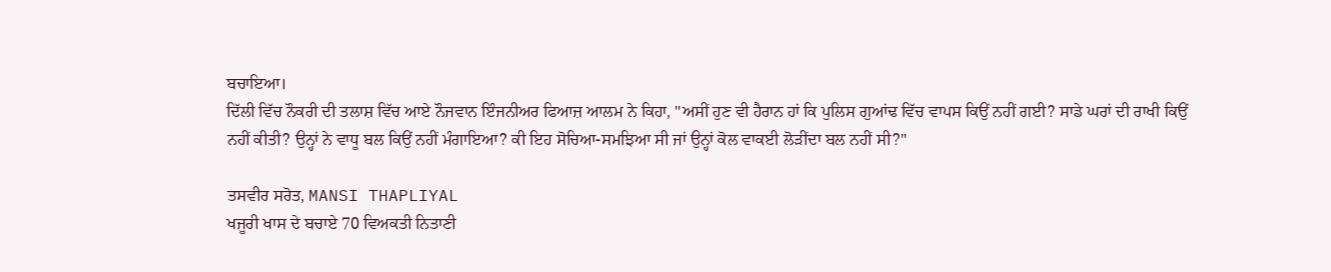ਬਚਾਇਆ।
ਦਿੱਲੀ ਵਿੱਚ ਨੌਕਰੀ ਦੀ ਤਲਾਸ਼ ਵਿੱਚ ਆਏ ਨੌਜਵਾਨ ਇੰਜਨੀਅਰ ਫਿਆਜ਼ ਆਲਮ ਨੇ ਕਿਹਾ, "ਅਸੀਂ ਹੁਣ ਵੀ ਹੈਰਾਨ ਹਾਂ ਕਿ ਪੁਲਿਸ ਗੁਆਂਢ ਵਿੱਚ ਵਾਪਸ ਕਿਉਂ ਨਹੀਂ ਗਈ? ਸਾਡੇ ਘਰਾਂ ਦੀ ਰਾਖੀ ਕਿਉਂ ਨਹੀਂ ਕੀਤੀ? ਉਨ੍ਹਾਂ ਨੇ ਵਾਧੂ ਬਲ ਕਿਉਂ ਨਹੀਂ ਮੰਗਾਇਆ? ਕੀ ਇਹ ਸੋਚਿਆ-ਸਮਝਿਆ ਸੀ ਜਾਂ ਉਨ੍ਹਾਂ ਕੋਲ ਵਾਕਈ ਲੋੜੀਂਦਾ ਬਲ ਨਹੀਂ ਸੀ?"

ਤਸਵੀਰ ਸਰੋਤ, MANSI THAPLIYAL
ਖਜੂਰੀ ਖਾਸ ਦੇ ਬਚਾਏ 70 ਵਿਅਕਤੀ ਨਿਤਾਣੀ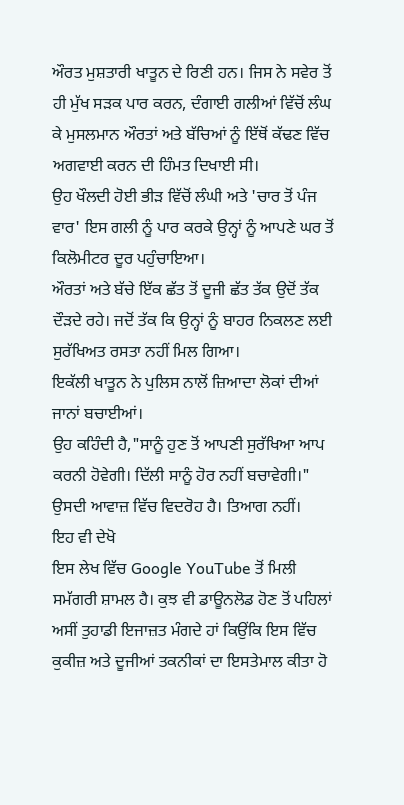ਔਰਤ ਮੁਸ਼ਤਾਰੀ ਖਾਤੂਨ ਦੇ ਰਿਣੀ ਹਨ। ਜਿਸ ਨੇ ਸਵੇਰ ਤੋਂ ਹੀ ਮੁੱਖ ਸੜਕ ਪਾਰ ਕਰਨ, ਦੰਗਾਈ ਗਲੀਆਂ ਵਿੱਚੋਂ ਲੰਘ ਕੇ ਮੁਸਲਮਾਨ ਔਰਤਾਂ ਅਤੇ ਬੱਚਿਆਂ ਨੂੰ ਇੱਥੋਂ ਕੱਢਣ ਵਿੱਚ ਅਗਵਾਈ ਕਰਨ ਦੀ ਹਿੰਮਤ ਦਿਖਾਈ ਸੀ।
ਉਹ ਖੌਲਦੀ ਹੋਈ ਭੀੜ ਵਿੱਚੋਂ ਲੰਘੀ ਅਤੇ 'ਚਾਰ ਤੋਂ ਪੰਜ ਵਾਰ' ਇਸ ਗਲੀ ਨੂੰ ਪਾਰ ਕਰਕੇ ਉਨ੍ਹਾਂ ਨੂੰ ਆਪਣੇ ਘਰ ਤੋਂ ਕਿਲੋਮੀਟਰ ਦੂਰ ਪਹੁੰਚਾਇਆ।
ਔਰਤਾਂ ਅਤੇ ਬੱਚੇ ਇੱਕ ਛੱਤ ਤੋਂ ਦੂਜੀ ਛੱਤ ਤੱਕ ਉਦੋਂ ਤੱਕ ਦੌੜਦੇ ਰਹੇ। ਜਦੋਂ ਤੱਕ ਕਿ ਉਨ੍ਹਾਂ ਨੂੰ ਬਾਹਰ ਨਿਕਲਣ ਲਈ ਸੁਰੱਖਿਅਤ ਰਸਤਾ ਨਹੀਂ ਮਿਲ ਗਿਆ।
ਇਕੱਲੀ ਖਾਤੂਨ ਨੇ ਪੁਲਿਸ ਨਾਲੋਂ ਜ਼ਿਆਦਾ ਲੋਕਾਂ ਦੀਆਂ ਜਾਨਾਂ ਬਚਾਈਆਂ।
ਉਹ ਕਹਿੰਦੀ ਹੈ,"ਸਾਨੂੰ ਹੁਣ ਤੋਂ ਆਪਣੀ ਸੁਰੱਖਿਆ ਆਪ ਕਰਨੀ ਹੋਵੇਗੀ। ਦਿੱਲੀ ਸਾਨੂੰ ਹੋਰ ਨਹੀਂ ਬਚਾਵੇਗੀ।" ਉਸਦੀ ਆਵਾਜ਼ ਵਿੱਚ ਵਿਦਰੋਹ ਹੈ। ਤਿਆਗ ਨਹੀਂ।
ਇਹ ਵੀ ਦੇਖੋ
ਇਸ ਲੇਖ ਵਿੱਚ Google YouTube ਤੋਂ ਮਿਲੀ ਸਮੱਗਰੀ ਸ਼ਾਮਲ ਹੈ। ਕੁਝ ਵੀ ਡਾਊਨਲੋਡ ਹੋਣ ਤੋਂ ਪਹਿਲਾਂ ਅਸੀਂ ਤੁਹਾਡੀ ਇਜਾਜ਼ਤ ਮੰਗਦੇ ਹਾਂ ਕਿਉਂਕਿ ਇਸ ਵਿੱਚ ਕੁਕੀਜ਼ ਅਤੇ ਦੂਜੀਆਂ ਤਕਨੀਕਾਂ ਦਾ ਇਸਤੇਮਾਲ ਕੀਤਾ ਹੋ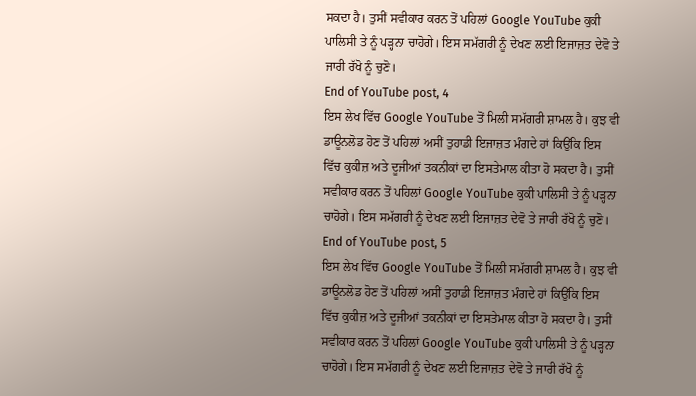ਸਕਦਾ ਹੈ। ਤੁਸੀਂ ਸਵੀਕਾਰ ਕਰਨ ਤੋਂ ਪਹਿਲਾਂ Google YouTube ਕੁਕੀ ਪਾਲਿਸੀ ਤੇ ਨੂੰ ਪੜ੍ਹਨਾ ਚਾਹੋਗੇ। ਇਸ ਸਮੱਗਰੀ ਨੂੰ ਦੇਖਣ ਲਈ ਇਜਾਜ਼ਤ ਦੇਵੋ ਤੇ ਜਾਰੀ ਰੱਖੋ ਨੂੰ ਚੁਣੋ।
End of YouTube post, 4
ਇਸ ਲੇਖ ਵਿੱਚ Google YouTube ਤੋਂ ਮਿਲੀ ਸਮੱਗਰੀ ਸ਼ਾਮਲ ਹੈ। ਕੁਝ ਵੀ ਡਾਊਨਲੋਡ ਹੋਣ ਤੋਂ ਪਹਿਲਾਂ ਅਸੀਂ ਤੁਹਾਡੀ ਇਜਾਜ਼ਤ ਮੰਗਦੇ ਹਾਂ ਕਿਉਂਕਿ ਇਸ ਵਿੱਚ ਕੁਕੀਜ਼ ਅਤੇ ਦੂਜੀਆਂ ਤਕਨੀਕਾਂ ਦਾ ਇਸਤੇਮਾਲ ਕੀਤਾ ਹੋ ਸਕਦਾ ਹੈ। ਤੁਸੀਂ ਸਵੀਕਾਰ ਕਰਨ ਤੋਂ ਪਹਿਲਾਂ Google YouTube ਕੁਕੀ ਪਾਲਿਸੀ ਤੇ ਨੂੰ ਪੜ੍ਹਨਾ ਚਾਹੋਗੇ। ਇਸ ਸਮੱਗਰੀ ਨੂੰ ਦੇਖਣ ਲਈ ਇਜਾਜ਼ਤ ਦੇਵੋ ਤੇ ਜਾਰੀ ਰੱਖੋ ਨੂੰ ਚੁਣੋ।
End of YouTube post, 5
ਇਸ ਲੇਖ ਵਿੱਚ Google YouTube ਤੋਂ ਮਿਲੀ ਸਮੱਗਰੀ ਸ਼ਾਮਲ ਹੈ। ਕੁਝ ਵੀ ਡਾਊਨਲੋਡ ਹੋਣ ਤੋਂ ਪਹਿਲਾਂ ਅਸੀਂ ਤੁਹਾਡੀ ਇਜਾਜ਼ਤ ਮੰਗਦੇ ਹਾਂ ਕਿਉਂਕਿ ਇਸ ਵਿੱਚ ਕੁਕੀਜ਼ ਅਤੇ ਦੂਜੀਆਂ ਤਕਨੀਕਾਂ ਦਾ ਇਸਤੇਮਾਲ ਕੀਤਾ ਹੋ ਸਕਦਾ ਹੈ। ਤੁਸੀਂ ਸਵੀਕਾਰ ਕਰਨ ਤੋਂ ਪਹਿਲਾਂ Google YouTube ਕੁਕੀ ਪਾਲਿਸੀ ਤੇ ਨੂੰ ਪੜ੍ਹਨਾ ਚਾਹੋਗੇ। ਇਸ ਸਮੱਗਰੀ ਨੂੰ ਦੇਖਣ ਲਈ ਇਜਾਜ਼ਤ ਦੇਵੋ ਤੇ ਜਾਰੀ ਰੱਖੋ ਨੂੰ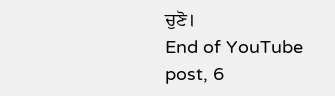ਚੁਣੋ।
End of YouTube post, 6